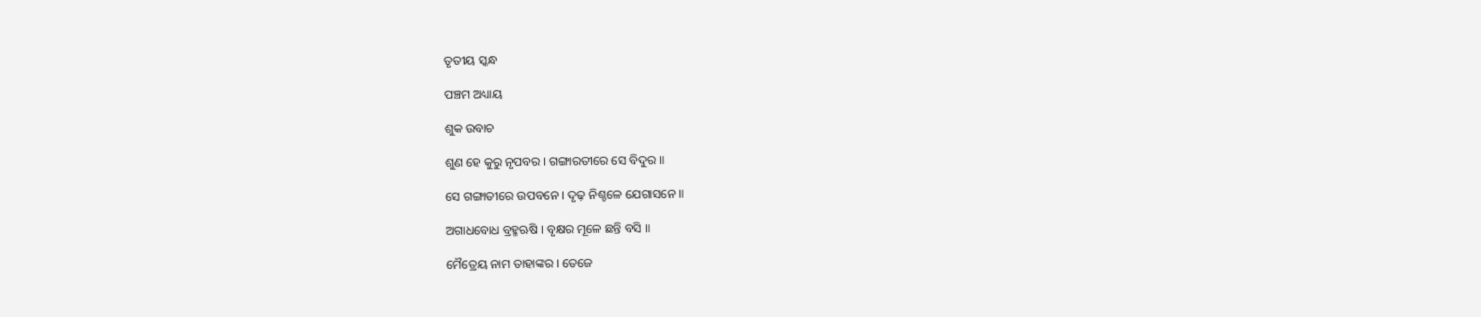ତୃତୀୟ ସ୍କନ୍ଧ

ପଞ୍ଚମ ଅଧ୍ୟାୟ

ଶୁକ ଉବାଚ

ଶୁଣ ହେ କୁରୁ ନୃପବର । ଗଙ୍ଗାରତୀରେ ସେ ବିଦୁର ॥

ସେ ଗଙ୍ଗାତୀରେ ଉପବନେ । ଦୃଢ଼ ନିଶ୍ଚଳେ ଯେଗାସନେ ॥

ଅଗାଧବୋଧ ବ୍ରହ୍ମଋଷି । ବୃକ୍ଷର ମୂଳେ ଛନ୍ତି ବସି ॥

ମୈତ୍ରେୟ ନାମ ତାହାଙ୍କର । ତେଜେ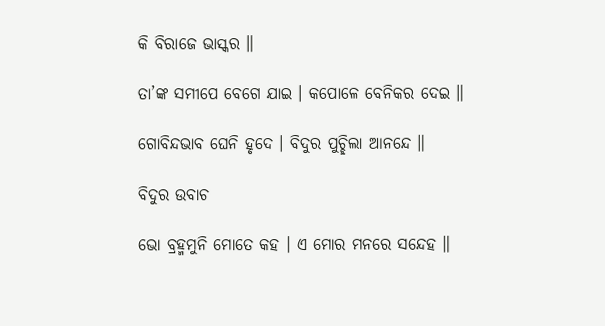କି ବିରାଜେ ଭାସ୍କର ॥

ତା’ଙ୍କ ସମୀପେ ବେଗେ ଯାଇ । କପୋଳେ ବେନିକର ଦେଇ ॥

ଗୋବିନ୍ଦଭାବ ଘେନି ହୃଦେ । ବିଦୁର ପୁଚ୍ଛିଲା ଆନନ୍ଦେ ॥

ବିଦୁର ଉବାଚ

ଭୋ ବ୍ରହ୍ମମୁନି ମୋତେ କହ । ଏ ମୋର ମନରେ ସନ୍ଦେହ ॥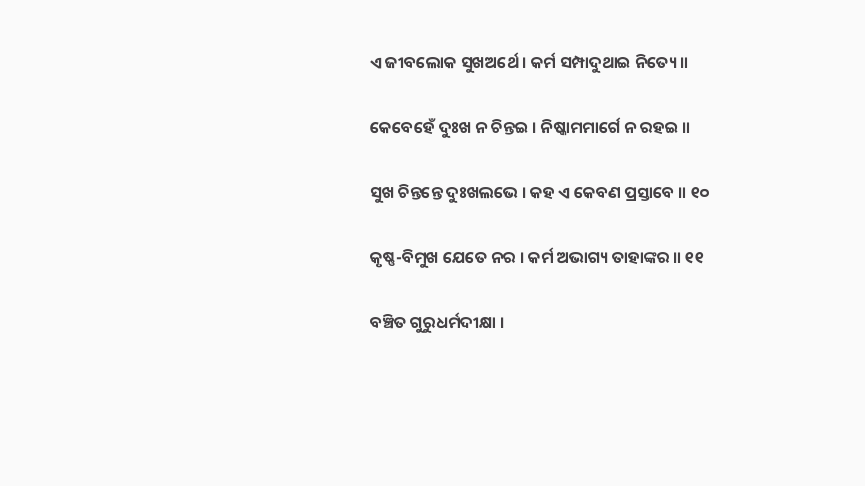ଏ ଜୀବଲୋକ ସୁଖଅର୍ଥେ । କର୍ମ ସମ୍ପାଦୁଥାଇ ନିତ୍ୟେ ॥

କେବେହେଁ ଦୁଃଖ ନ ଚିନ୍ତଇ । ନିଷ୍କାମମାର୍ଗେ ନ ରହଇ ॥

ସୁଖ ଚିନ୍ତନ୍ତେ ଦୁଃଖଲଭେ । କହ ଏ କେବଣ ପ୍ରସ୍ତାବେ ॥ ୧୦

କୃଷ୍ଣ-ବିମୁଖ ଯେତେ ନର । କର୍ମ ଅଭାଗ୍ୟ ତାହାଙ୍କର ॥ ୧୧

ବଞ୍ଚିତ ଗୁରୁଧର୍ମଦୀକ୍ଷା ।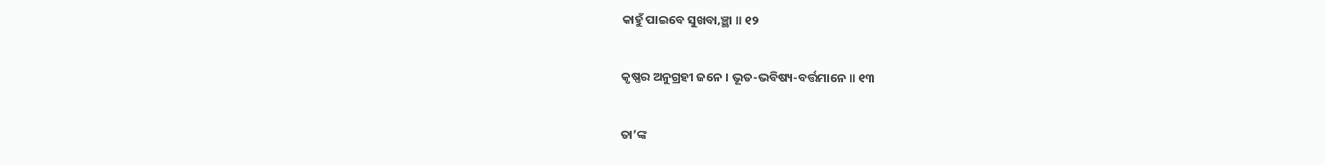କାହୁଁ ପାଇବେ ସୁଖବା‚ଞ୍ଛା ॥ ୧୨

କୃଷ୍ଣର ଅନୁଗ୍ରହୀ ଜନେ । ଭୂତ-ଭବିଷ୍ୟ-ବର୍ତ୍ତମାନେ ॥ ୧୩

ତା’ଙ୍କ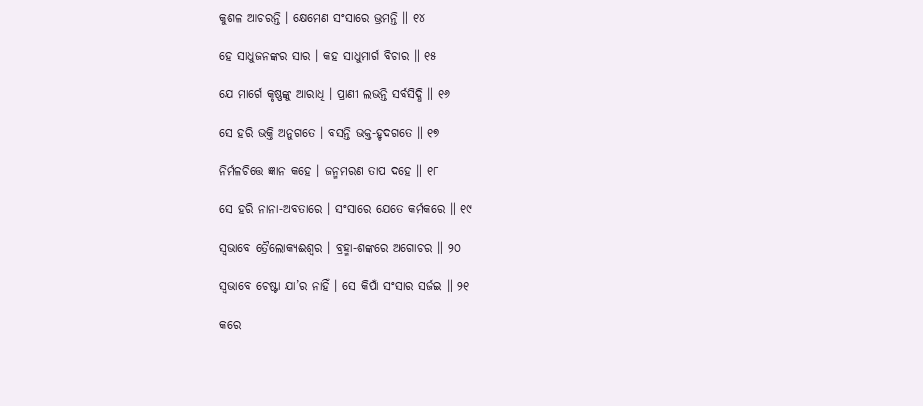କୁଶଳ ଆଚରନ୍ତି । କ୍ଷେମେଣ ସଂସାରେ ଭ୍ରମନ୍ତି ॥ ୧୪

ହେ ସାଧୁଜନଙ୍କର ସାର । କହ ସାଧୁମାର୍ଗ ବିଚାର ॥ ୧୫

ଯେ ମାର୍ଗେ କୃଷ୍ଣଙ୍କୁ ଆରାଧି । ପ୍ରାଣୀ ଲଭନ୍ତି ସର୍ବସିଦ୍ଧି ॥ ୧୬

ସେ ହରି ଭକ୍ତି ଅନୁଗତେ । ବସନ୍ତି ଭକ୍ତ-ହୃଦଗତେ ॥ ୧୭

ନିର୍ମଳଚିତ୍ତେ ଜ୍ଞାନ କହେ । ଜନ୍ମମରଣ ତାପ ଦହେ ॥ ୧୮

ସେ ହରି ନାନା-ଅବତାରେ । ସଂସାରେ ଯେତେ କର୍ମକରେ ॥ ୧୯

ସ୍ୱଭାବେ ତ୍ରୈଲୋକ୍ୟଈଶ୍ୱର । ବ୍ରହ୍ମା-ଶଙ୍କରେ ଅଗୋଚର ॥ ୨୦

ସ୍ୱଭାବେ ଚେଷ୍ଟା ଯା’ର ନାହିଁ । ସେ କିପାଁ ସଂସାର ସର୍ଜଇ ॥ ୨୧

କରେ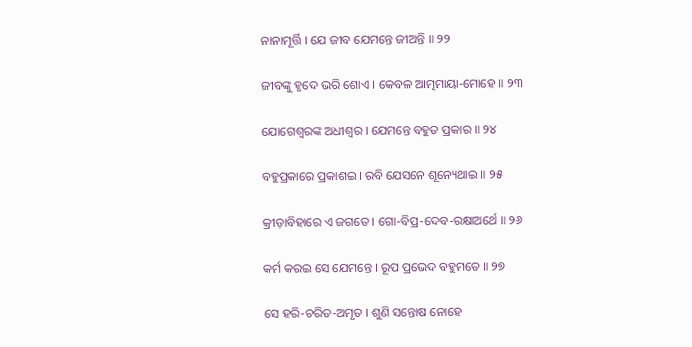ନାନାମୂର୍ତ୍ତି । ଯେ ଜୀବ ଯେମନ୍ତେ ଜୀଅନ୍ତି ॥ ୨୨

ଜୀବଙ୍କୁ ହୃଦେ ଭରି ଶୋଏ । କେବଳ ଆତ୍ମମାୟା-ମୋହେ ॥ ୨୩

ଯୋଗେଶ୍ୱରଙ୍କ ଅଧୀଶ୍ୱର । ଯେମନ୍ତେ ବହୁତ ପ୍ରକାର ॥ ୨୪

ବହୁପ୍ରକାରେ ପ୍ରକାଶଇ । ରବି ଯେସନେ ଶୂନ୍ୟେଥାଇ ॥ ୨୫

କ୍ରୀଡ଼ାବିହାରେ ଏ ଜଗତେ । ଗୋ-ବିପ୍ର-ଦେବ-ରକ୍ଷାଅର୍ଥେ ॥ ୨୬

କର୍ମ କରଇ ସେ ଯେମନ୍ତେ । ରୂପ ପ୍ରଭେଦ ବହୁମତେ ॥ ୨୭

ସେ ହରି-ଚରିତ-ଅମୃତ । ଶୁଣି ସନ୍ତୋଷ ନୋହେ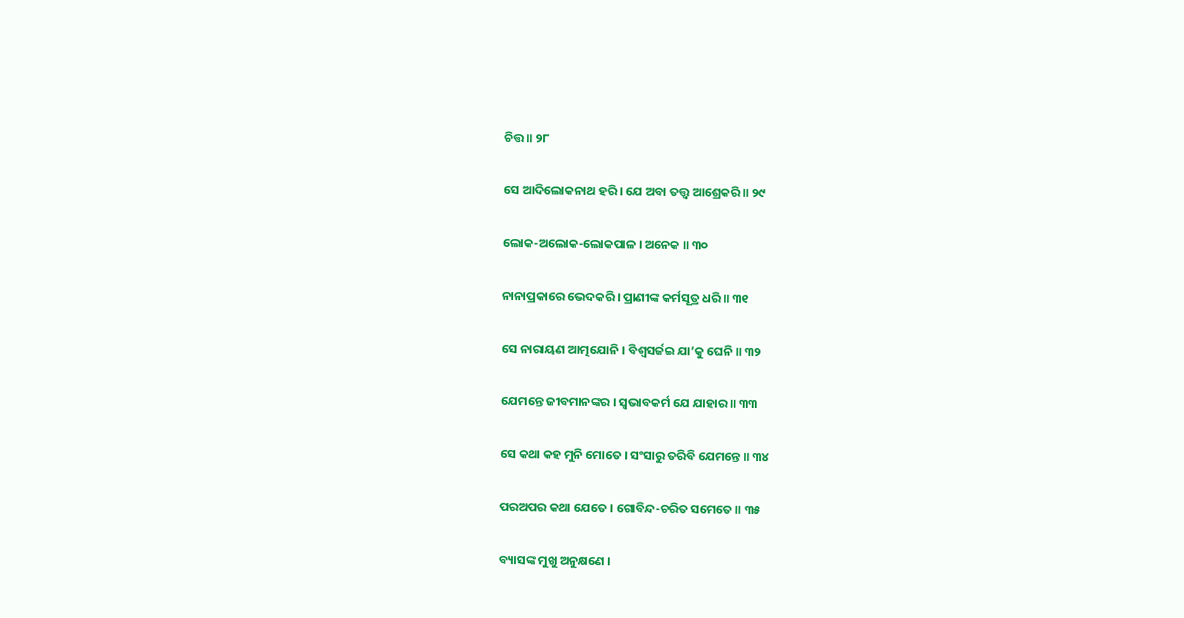ଚିତ୍ତ ॥ ୨୮

ସେ ଆଦିଲୋକନାଥ ହରି । ଯେ ଅବା ତତ୍ତ୍ବ ଆଶ୍ରେକରି ॥ ୨୯

ଲୋକ-ଅଲୋକ-ଲୋକପାଳ । ଅନେକ ॥ ୩୦

ନାନାପ୍ରକାରେ ଭେଦକରି । ପ୍ରାଣୀଙ୍କ କର୍ମସୂତ୍ର ଧରି ॥ ୩୧

ସେ ନାରାୟଣ ଆତ୍ମଯୋନି । ବିଶ୍ୱସର୍ଜଇ ଯା’କୁ ଘେନି ॥ ୩୨

ଯେମନ୍ତେ ଜୀବମାନଙ୍କର । ସ୍ୱଭାବକର୍ମ ଯେ ଯାହାର ॥ ୩୩

ସେ କଥା କହ ମୁନି ମୋତେ । ସଂସାରୁ ତରିବି ଯେମନ୍ତେ ॥ ୩୪

ପରଅପର କଥା ଯେତେ । ଗୋବିନ୍ଦ-ଚରିତ ସମେତେ ॥ ୩୫

ବ୍ୟାସଙ୍କ ମୁଖୁ ଅନୁକ୍ଷଣେ ।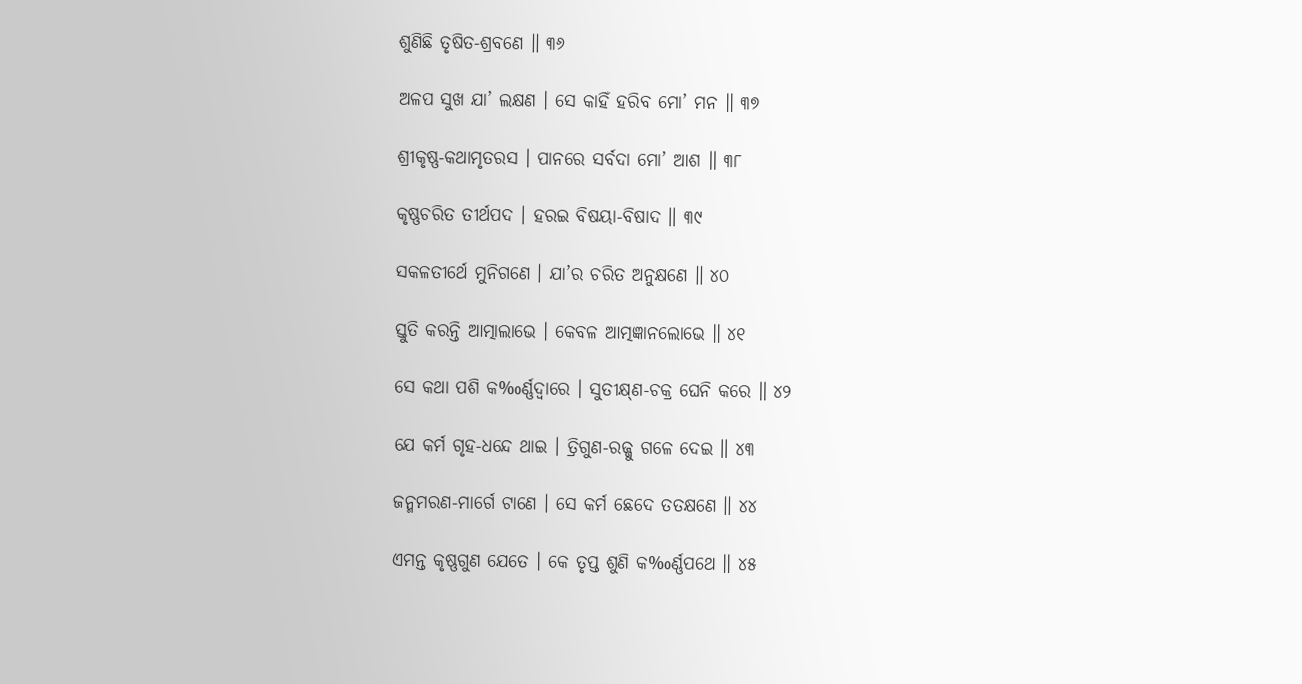ଶୁଣିଛି ତୃଷିତ-ଶ୍ରବଣେ ॥ ୩୬

ଅଳପ ସୁଖ ଯା’ ଲକ୍ଷଣ । ସେ କାହିଁ ହରିବ ମୋ’ ମନ ॥ ୩୭

ଶ୍ରୀକୃଷ୍ଣ-କଥାମୃତରସ । ପାନରେ ସର୍ବଦା ମୋ’ ଆଶ ॥ ୩୮

କୃଷ୍ଣଚରିତ ତୀର୍ଥପଦ । ହରଇ ବିଷୟା-ବିଷାଦ ॥ ୩୯

ସକଳତୀର୍ଥେ ମୁନିଗଣେ । ଯା’ର ଚରିତ ଅନୁକ୍ଷଣେ ॥ ୪୦

ସ୍ତୁତି କରନ୍ତି ଆତ୍ମାଲାଭେ । କେବଳ ଆତ୍ମଜ୍ଞାନଲୋଭେ ॥ ୪୧

ସେ କଥା ପଶି କ‰ର୍ଣ୍ଣଦ୍ବାରେ । ସୁତୀକ୍ଷ୍‌ଣ-ଚକ୍ର ଘେନି କରେ ॥ ୪୨

ଯେ କର୍ମ ଗୃହ-ଧନ୍ଦେ ଥାଇ । ତ୍ରିଗୁଣ-ରଜ୍ଜୁ ଗଳେ ଦେଇ ॥ ୪୩

ଜନ୍ମମରଣ-ମାର୍ଗେ ଟାଣେ । ସେ କର୍ମ ଛେଦେ ତତକ୍ଷଣେ ॥ ୪୪

ଏମନ୍ତ କୃଷ୍ଣଗୁଣ ଯେତେ । କେ ତୃପ୍ତ ଶୁଣି କ‰ର୍ଣ୍ଣପଥେ ॥ ୪୫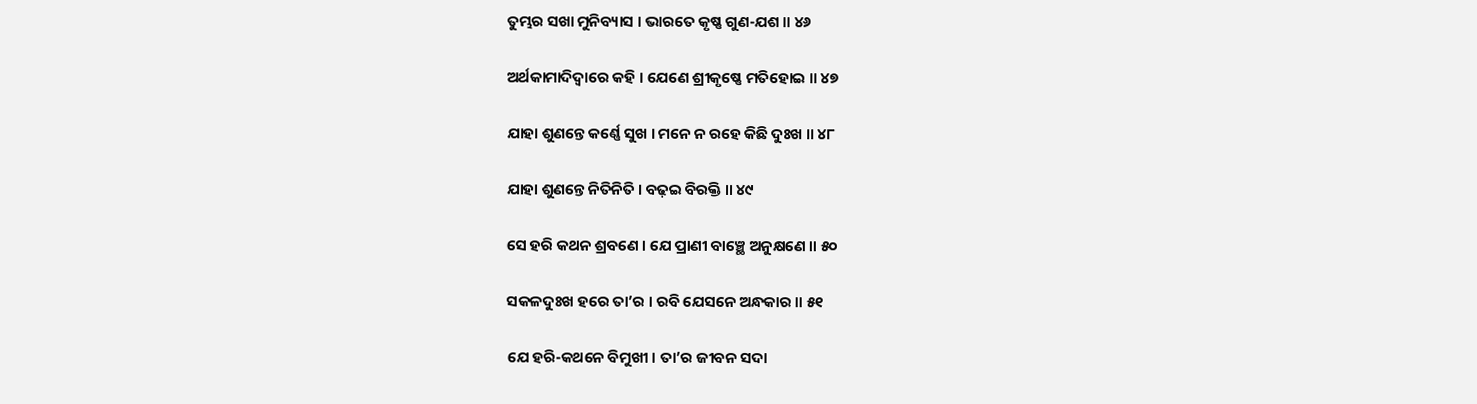ତୁମ୍ଭର ସଖା ମୁନିବ୍ୟାସ । ଭାରତେ କୃଷ୍ଣ ଗୁଣ-ଯଶ ॥ ୪୬

ଅର୍ଥକାମାଦିଦ୍ୱାରେ କହି । ଯେଣେ ଶ୍ରୀକୃଷ୍ଣେ ମତିହୋଇ ॥ ୪୭

ଯାହା ଶୁଣନ୍ତେ କର୍ଣ୍ଣେ ସୁଖ । ମନେ ନ ରହେ କିଛି ଦୁଃଖ ॥ ୪୮

ଯାହା ଶୁଣନ୍ତେ ନିତିନିତି । ବଢ଼ଇ ବିରକ୍ତି ॥ ୪୯

ସେ ହରି କଥନ ଶ୍ରବଣେ । ଯେ ପ୍ରାଣୀ ବାଞ୍ଛେ ଅନୁକ୍ଷଣେ ॥ ୫୦

ସକଳଦୁଃଖ ହରେ ତା’ର । ରବି ଯେସନେ ଅନ୍ଧକାର ॥ ୫୧

ଯେ ହରି-କଥନେ ବିମୁଖୀ । ତା’ର ଜୀବନ ସଦା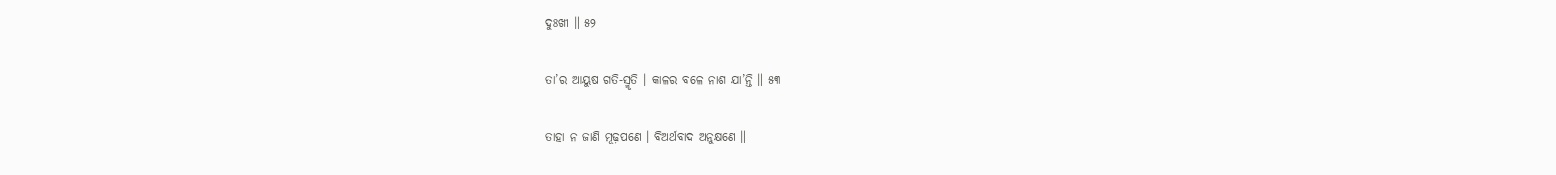ଦୁଃଖୀ ॥ ୫୨

ତା’ର ଆୟୁଷ ଗତି-ସ୍ମୃତି । କାଳର ବଳେ ନାଶ ଯା’ନ୍ତି ॥ ୫୩

ତାହା ନ ଜାଣି ମୂଢ଼ପଣେ । ବିଅର୍ଥବାଦ ଅନୁକ୍ଷଣେ ॥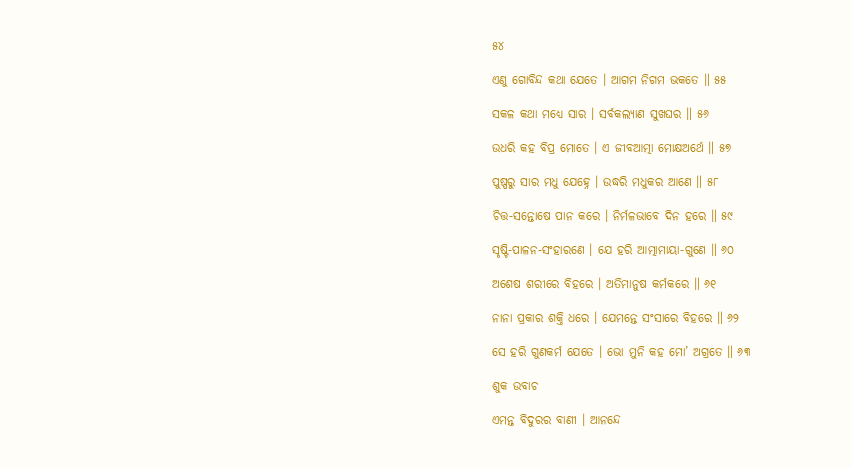୫୪

ଏଣୁ ଗୋବିନ୍ଦ କଥା ଯେତେ । ଆଗମ ନିଗମ ଭକତେ ॥ ୫୫

ସକଳ କଥା ମଧ୍ୟେ ସାର । ସର୍ବକଲ୍ୟାଣ ସୁଖଘର ॥ ୫୬

ଉଧରି କହ ବିପ୍ର ମୋତେ । ଏ ଜୀବଆତ୍ମା ମୋକ୍ଷଅର୍ଥେ ॥ ୫୭

ପୁଷ୍ପରୁ ସାର ମଧୁ ଯେହ୍ନେ । ଉଦ୍ଧରି ମଧୁକର ଆଣେ ॥ ୫୮

ଚିତ୍ତ-ସନ୍ତୋଷେ ପାନ କରେ । ନିର୍ମଳଭାବେ ଦିନ ହରେ ॥ ୫୯

ସୃଷ୍ଟି-ପାଳନ-ସଂହାରଣେ । ଯେ ହରି ଆତ୍ମାମାୟା-ଗୁଣେ ॥ ୬୦

ଅଶେଷ ଶରୀରେ ବିହରେ । ଅତିମାନୁଷ କର୍ମକରେ ॥ ୬୧

ନାନା ପ୍ରକାର ଶକ୍ତି ଧରେ । ଯେମନ୍ତେ ସଂସାରେ ବିହରେ ॥ ୬୨

ସେ ହରି ଗୁଣକର୍ମ ଯେତେ । ଭୋ ମୁନି କହ ମୋ’ ଅଗ୍ରତେ ॥ ୬୩

ଶୁକ ଉବାଚ

ଏମନ୍ତ ବିଦୁରର ବାଣୀ । ଆନନ୍ଦେ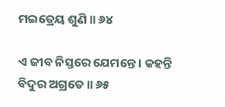ମଇତ୍ରେୟ ଶୁଣି ॥ ୬୪

ଏ ଜୀବ ନିସ୍ତରେ ଯେମନ୍ତେ । କହନ୍ତି ବିଦୁର ଅଗ୍ରତେ ॥ ୬୫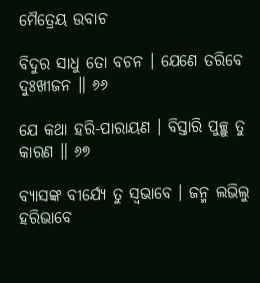ମୈତ୍ରେୟ ଉବାଚ

ବିଦୁର ସାଧୁ ତୋ ବଚନ । ଯେଣେ ତରିବେ ଦୁଃଖୀଜନ ॥ ୬୬

ଯେ କଥା ହରି-ପାରାୟଣ । ବିସ୍ତାରି ପୁଚ୍ଛୁ ତୁ କାରଣ ॥ ୬୭

ବ୍ୟାସଙ୍କ ବୀର୍ଯ୍ୟେ ତୁ ସ୍ୱଭାବେ । ଜନ୍ମ ଲଭିଲୁ ହରିଭାବେ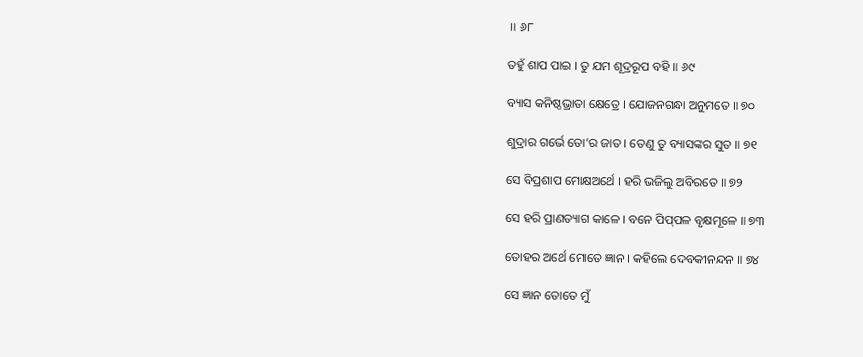॥ ୬୮

ତହୁଁ ଶାପ ପାଇ । ତୁ ଯମ ଶୂଦ୍ରରୂପ ବହି ॥ ୬୯

ବ୍ୟାସ କନିଷ୍ଠଭ୍ରାତା କ୍ଷେତ୍ରେ । ଯୋଜନଗନ୍ଧା ଅନୁମତେ ॥ ୭୦

ଶୁଦ୍ରାର ଗର୍ଭେ ତୋ’ର ଜାତ । ତେଣୁ ତୁ ବ୍ୟାସଙ୍କର ସୁତ ॥ ୭୧

ସେ ବିପ୍ରଶାପ ମୋକ୍ଷଅର୍ଥେ । ହରି ଭଜିଲୁ ଅବିରତେ ॥ ୭୨

ସେ ହରି ପ୍ରାଣତ୍ୟାଗ କାଳେ । ବନେ ପିପ୍‌ପଳ ବୃକ୍ଷମୂଳେ ॥ ୭୩

ତୋହର ଅର୍ଥେ ମୋତେ ଜ୍ଞାନ । କହିଲେ ଦେବକୀନନ୍ଦନ ॥ ୭୪

ସେ ଜ୍ଞାନ ତୋତେ ମୁଁ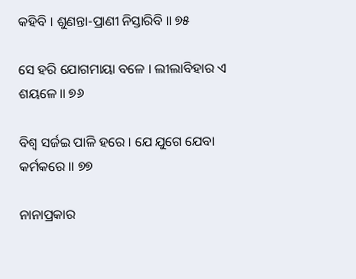କହିବି । ଶୁଣନ୍ତା-ପ୍ରାଣୀ ନିସ୍ତାରିବି ॥ ୭୫

ସେ ହରି ଯୋଗମାୟା ବଳେ । ଲୀଲାବିହାର ଏ ଶୟଳେ ॥ ୭୬

ବିଶ୍ୱ ସର୍ଜଇ ପାଳି ହରେ । ଯେ ଯୁଗେ ଯେବା କର୍ମକରେ ॥ ୭୭

ନାନାପ୍ରକାର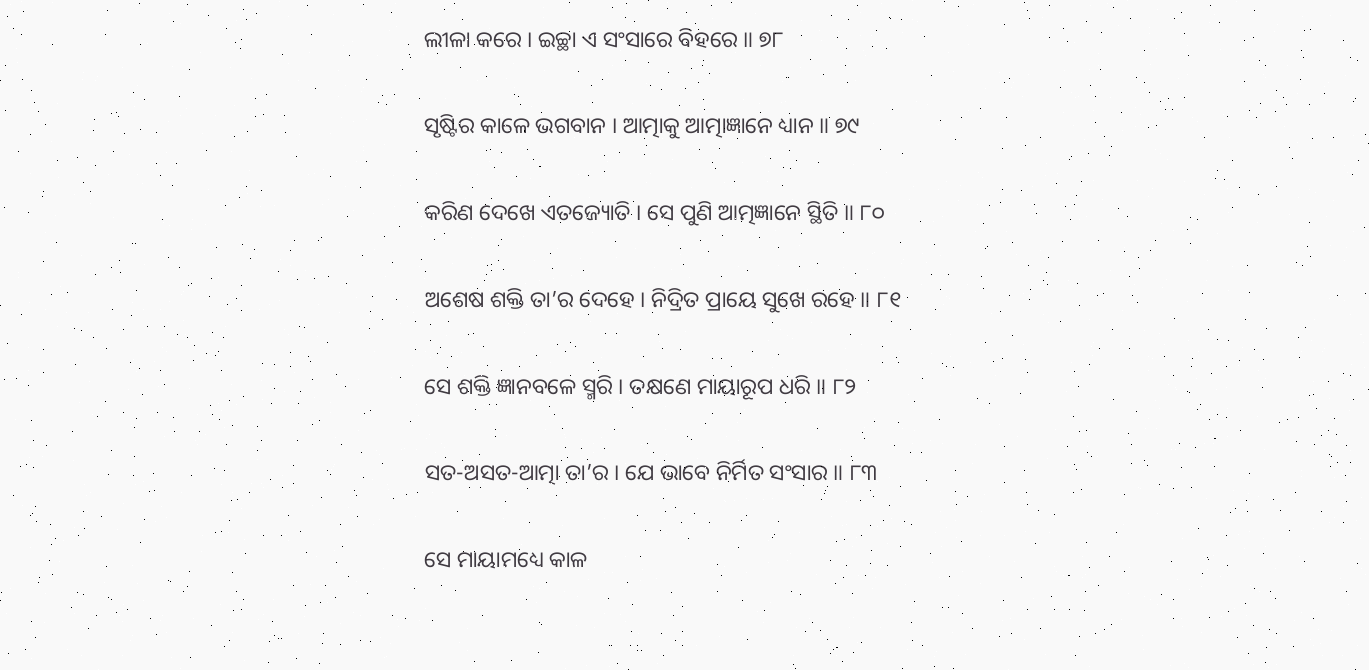ଲୀଳା କରେ । ଇଚ୍ଛା ଏ ସଂସାରେ ବିହରେ ॥ ୭୮

ସୃଷ୍ଟିର କାଳେ ଭଗବାନ । ଆତ୍ମାକୁ ଆତ୍ମାଜ୍ଞାନେ ଧ୍ୟାନ ॥ ୭୯

କରିଣ ଦେଖେ ଏତଜ୍ୟୋତି । ସେ ପୁଣି ଆତ୍ମଜ୍ଞାନେ ସ୍ଥିତି ॥ ୮୦

ଅଶେଷ ଶକ୍ତି ତା’ର ଦେହେ । ନିଦ୍ରିତ ପ୍ରାୟେ ସୁଖେ ରହେ ॥ ୮୧

ସେ ଶକ୍ତି ଜ୍ଞାନବଳେ ସ୍ମରି । ତକ୍ଷଣେ ମାୟାରୂପ ଧରି ॥ ୮୨

ସତ-ଅସତ-ଆତ୍ମା ତା’ର । ଯେ ଭାବେ ନିର୍ମିତ ସଂସାର ॥ ୮୩

ସେ ମାୟାମଧ୍ୟେ କାଳ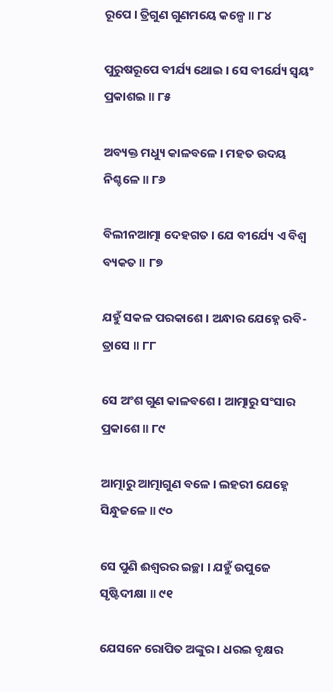ରୂପେ । ତ୍ରିଗୁଣ ଗୁଣମୟେ କଳ୍ପେ ॥ ୮୪

ପୁରୁଷରୂପେ ବୀର୍ଯ୍ୟ ଥୋଇ । ସେ ବୀର୍ଯ୍ୟେ ସ୍ୱୟଂ ପ୍ରକାଶଇ ॥ ୮୫

ଅବ୍ୟକ୍ତ ମଧ୍ୟୁ କାଳବଳେ । ମହତ ଉଦୟ ନିଶ୍ଚଳେ ॥ ୮୬

ବିଲୀନଆତ୍ମା ଦେହଗତ । ଯେ ବୀର୍ଯ୍ୟେ ଏ ବିଶ୍ୱ ବ୍ୟକତ ॥ ୮୭

ଯହୁଁ ସକଳ ପରକାଶେ । ଅନ୍ଧାର ଯେହ୍ନେ ରବି-ତ୍ରାସେ ॥ ୮୮

ସେ ଅଂଶ ଗୁଣ କାଳବଶେ । ଆତ୍ମାରୁ ସଂସାର ପ୍ରକାଶେ ॥ ୮୯

ଆତ୍ମାରୁ ଆତ୍ମାଗୁଣ ବଳେ । ଲହରୀ ଯେହ୍ନେ ସିନ୍ଧୁଜଳେ ॥ ୯୦

ସେ ପୁଣି ଈଶ୍ୱରର ଇଚ୍ଛା । ଯହୁଁ ଉପୁଜେ ସୃଷ୍ଟିଦୀକ୍ଷା ॥ ୯୧

ଯେସନେ ରୋପିତ ଅଙ୍କୁର । ଧରଇ ବୃକ୍ଷର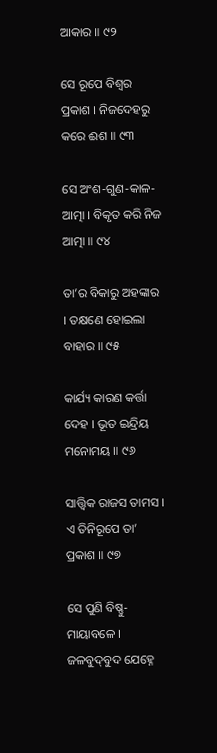ଆକାର ॥ ୯୨

ସେ ରୂପେ ବିଶ୍ୱର ପ୍ରକାଶ । ନିଜଦେହରୁ କରେ ଈଶ ॥ ୯୩

ସେ ଅଂଶ-ଗୁଣ-କାଳ-ଆତ୍ମା । ବିକୃତ କରି ନିଜ ଆତ୍ମା ॥ ୯୪

ତା’ର ବିକାରୁ ଅହଙ୍କାର । ତକ୍ଷଣେ ହୋଇଲା ବାହାର ॥ ୯୫

କାର୍ଯ୍ୟ କାରଣ କର୍ତ୍ତା ଦେହ । ଭୂତ ଇନ୍ଦ୍ରିୟ ମନୋମୟ ॥ ୯୬

ସାତ୍ତ୍ବିକ ରାଜସ ତାମସ । ଏ ତିନିରୂପେ ତା’ ପ୍ରକାଶ ॥ ୯୭

ସେ ପୁଣି ବିଷ୍ଣୁ-ମାୟାବଳେ । ଜଳବୁଦ୍‌ବୁଦ ଯେହ୍ନେ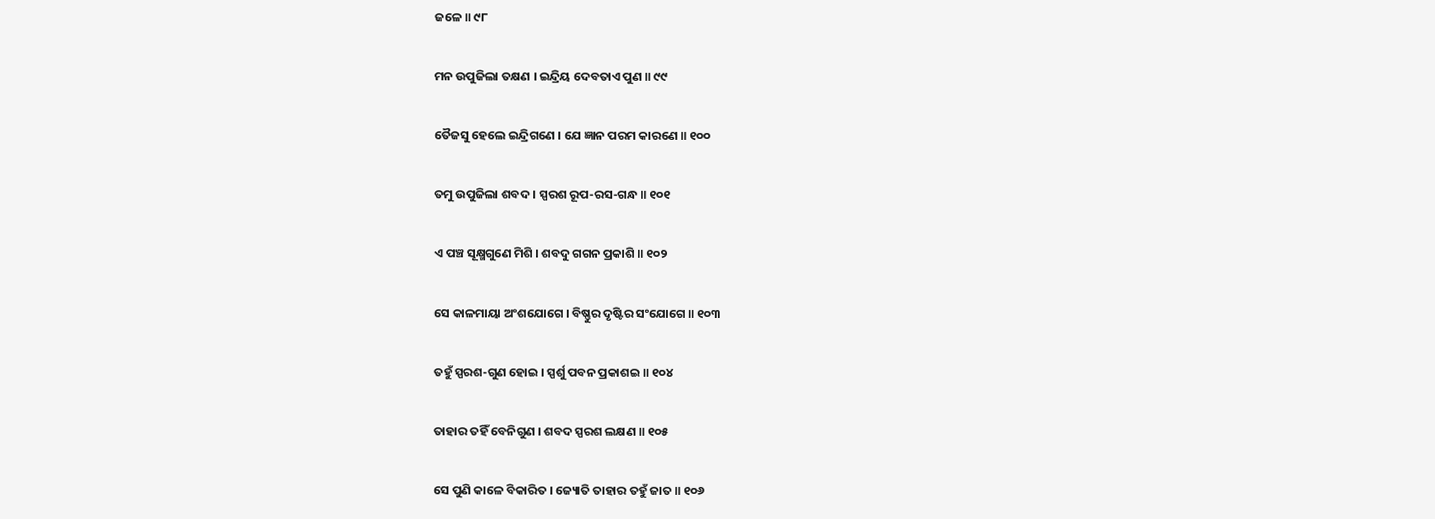ଜଳେ ॥ ୯୮

ମନ ଉପୁଜିଲା ତକ୍ଷଣ । ଇନ୍ଦ୍ରିୟ ଦେବତାଏ ପୁଣ ॥ ୯୯

ତୈଜସୁ ହେଲେ ଇନ୍ଦ୍ରିଗଣେ । ଯେ ଜ୍ଞାନ ପରମ କାରଣେ ॥ ୧୦୦

ତମୁ ଉପୁଜିଲା ଶବଦ । ସ୍ପରଶ ରୂପ-ରସ-ଗନ୍ଧ ॥ ୧୦୧

ଏ ପଞ୍ଚ ସୂକ୍ଷ୍ମଗୁଣେ ମିଶି । ଶବଦୁ ଗଗନ ପ୍ରକାଶି ॥ ୧୦୨

ସେ କାଳମାୟା ଅଂଶଯୋଗେ । ବିଷ୍ଣୁର ଦୃଷ୍ଟିର ସଂଯୋଗେ ॥ ୧୦୩

ତହୁଁ ସ୍ପରଶ-ଗୁଣ ହୋଇ । ସ୍ପର୍ଶୁ ପବନ ପ୍ରକାଶଇ ॥ ୧୦୪

ତାହାର ତହିଁ ବେନିଗୁଣ । ଶବଦ ସ୍ପରଶ ଲକ୍ଷଣ ॥ ୧୦୫

ସେ ପୁଣି କାଳେ ବିକାରିତ । ଜ୍ୟୋତି ତାହାର ତହୁଁ ଜାତ ॥ ୧୦୬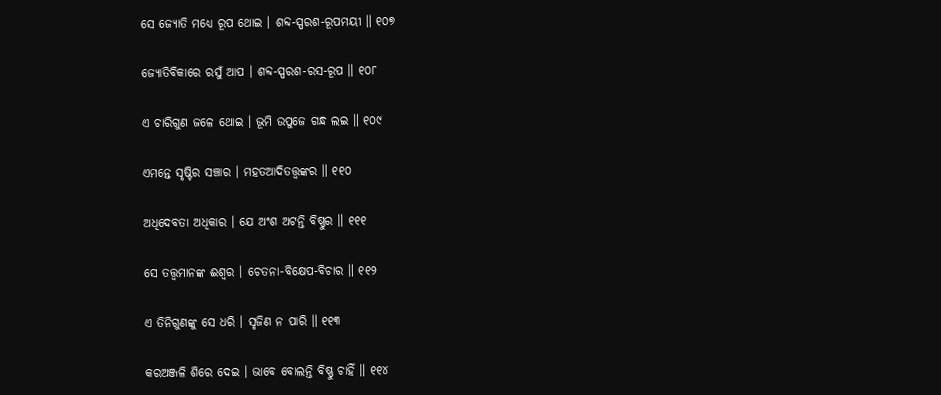ସେ ଜ୍ୟୋତି ମଧ୍ୟେ ରୂପ ଥୋଇ । ଶବ୍ଦ-ସ୍ପରଶ-ରୂପମୟୀ ॥ ୧୦୭

ଜ୍ୟୋତିବିକାରେ ରସୁଁ ଆପ । ଶବ୍ଦ-ସ୍ପରଶ-ରସ-ରୂପ ॥ ୧୦୮

ଏ ଚାରିଗୁଣ ଜଳେ ଥୋଇ । ଭୂମି ଉପୁଜେ ଗନ୍ଧ ଲଇ ॥ ୧୦୯

ଏମନ୍ତେ ସୃଷ୍ଟିର ସଞ୍ଚାର । ମହତଆଦିତତ୍ତ୍ବଙ୍କର ॥ ୧୧୦

ଅଧିଦେବତା ଅଧିକାର । ଯେ ଅଂଶ ଅଟନ୍ତି ବିଷ୍ଣୁର ॥ ୧୧୧

ସେ ତତ୍ତ୍ବମାନଙ୍କ ଈଶ୍ୱର । ଚେତନା-ବିକ୍ଷେପ-ବିଚାର ॥ ୧୧୨

ଏ ତିନିଗୁଣଙ୍କୁ ସେ ଧରି । ସୃଜିଣ ନ ପାରି ॥ ୧୧୩

କରଅଞ୍ଜଳି ଶିରେ ଦେଇ । ଭାବେ ବୋଲନ୍ତି ବିଷ୍ଣୁ ଚାହିଁ ॥ ୧୧୪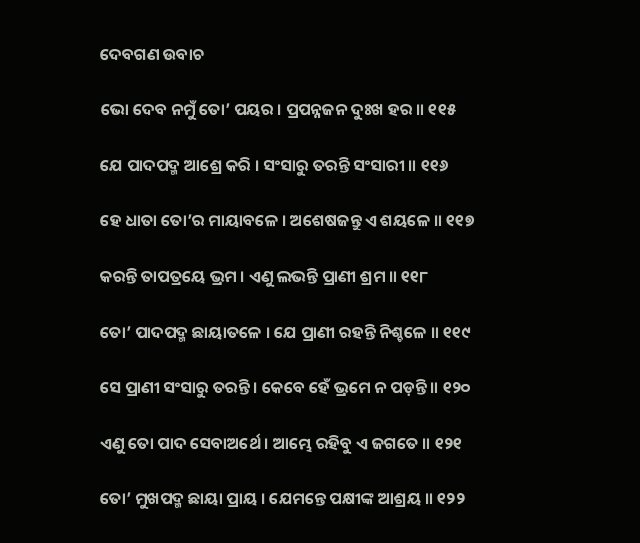ଦେବଗଣ ଉବାଚ

ଭୋ ଦେବ ନମୁଁ ତୋ’ ପୟର । ପ୍ରପନ୍ନଜନ ଦୁଃଖ ହର ॥ ୧୧୫

ଯେ ପାଦପଦ୍ମ ଆଶ୍ରେ କରି । ସଂସାରୁ ତରନ୍ତି ସଂସାରୀ ॥ ୧୧୬

ହେ ଧାତା ତୋ’ର ମାୟାବଳେ । ଅଶେଷଜନ୍ତୁ ଏ ଶୟଳେ ॥ ୧୧୭

କରନ୍ତି ତାପତ୍ରୟେ ଭ୍ରମ । ଏଣୁ ଲଭନ୍ତି ପ୍ରାଣୀ ଶ୍ରମ ॥ ୧୧୮

ତୋ’ ପାଦପଦ୍ମ ଛାୟାତଳେ । ଯେ ପ୍ରାଣୀ ରହନ୍ତି ନିଶ୍ଚଳେ ॥ ୧୧୯

ସେ ପ୍ରାଣୀ ସଂସାରୁ ତରନ୍ତି । କେବେ ହେଁ ଭ୍ରମେ ନ ପଡ଼ନ୍ତି ॥ ୧୨୦

ଏଣୁ ତୋ ପାଦ ସେବାଅର୍ଥେ । ଆମ୍ଭେ ରହିବୁ ଏ ଜଗତେ ॥ ୧୨୧

ତୋ’ ମୁଖପଦ୍ମ ଛାୟା ପ୍ରାୟ । ଯେମନ୍ତେ ପକ୍ଷୀଙ୍କ ଆଶ୍ରୟ ॥ ୧୨୨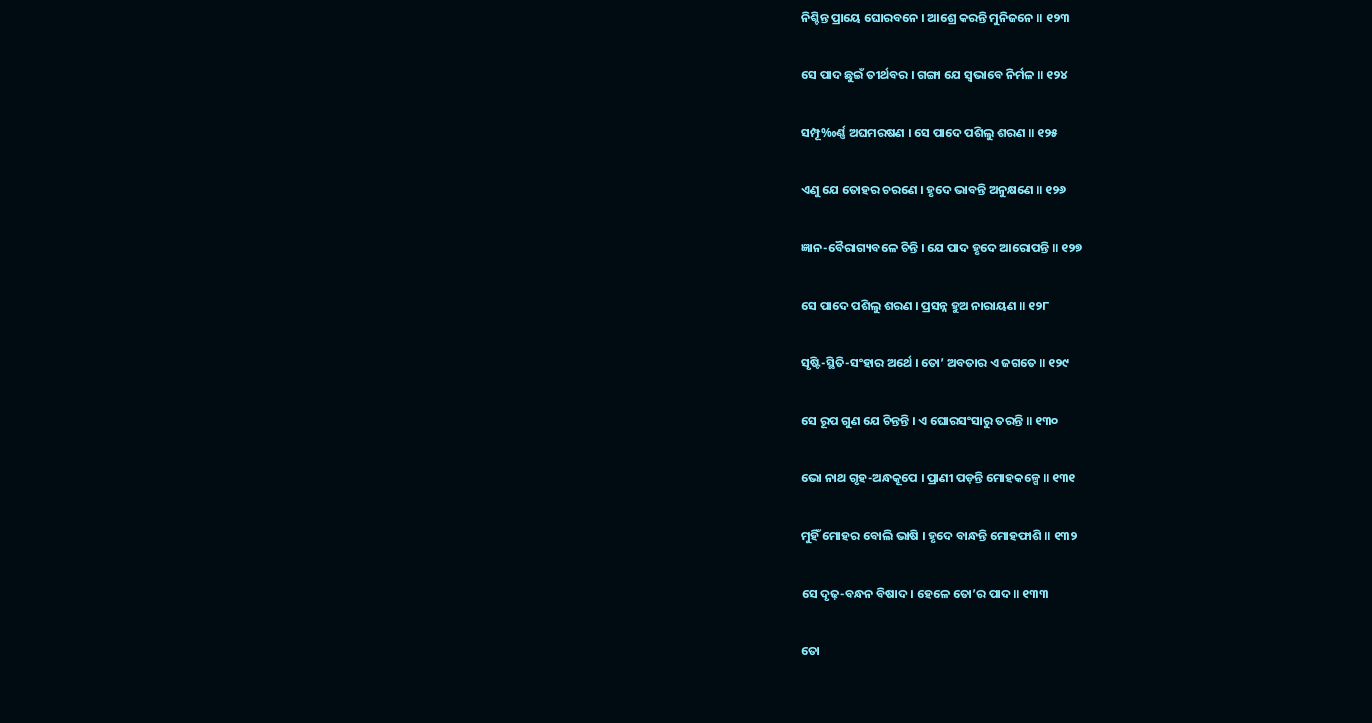ନିଶ୍ଚିନ୍ତ ପ୍ରାୟେ ଘୋରବନେ । ଆଶ୍ରେ କରନ୍ତି ମୁନିଜନେ ॥ ୧୨୩

ସେ ପାଦ ଛୁଇଁ ତୀର୍ଥବର । ଗଙ୍ଗା ଯେ ସ୍ୱଭାବେ ନିର୍ମଳ ॥ ୧୨୪

ସମ୍ପୂ‰ର୍ଣ୍ଣ ଅଘମରଷଣ । ସେ ପାଦେ ପଶିଲୁ ଶରଣ ॥ ୧୨୫

ଏଣୁ ଯେ ତୋହର ଚରଣେ । ହୃଦେ ଭାବନ୍ତି ଅନୁକ୍ଷଣେ ॥ ୧୨୬

ଜ୍ଞାନ-ବୈରାଗ୍ୟବଳେ ଚିନ୍ତି । ଯେ ପାଦ ହୃଦେ ଆରୋପନ୍ତି ॥ ୧୨୭

ସେ ପାଦେ ପଶିଲୁ ଶରଣ । ପ୍ରସନ୍ନ ହୁଅ ନାରାୟଣ ॥ ୧୨୮

ସୃଷ୍ଟି-ସ୍ଥିତି-ସଂହାର ଅର୍ଥେ । ତୋ’ ଅବତାର ଏ ଜଗତେ ॥ ୧୨୯

ସେ ରୂପ ଗୁଣ ଯେ ଚିନ୍ତନ୍ତି । ଏ ଘୋରସଂସାରୁ ତରନ୍ତି ॥ ୧୩୦

ଭୋ ନାଥ ଗୃହ-ଅନ୍ଧକୂପେ । ପ୍ରାଣୀ ପଡ଼ନ୍ତି ମୋହକଳ୍ପେ ॥ ୧୩୧

ମୁହିଁ ମୋହର ବୋଲି ଭାଷି । ହୃଦେ ବାନ୍ଧନ୍ତି ମୋହଫାଶି ॥ ୧୩୨

ସେ ଦୃଢ଼-ବନ୍ଧନ ବିଷାଦ । ହେଳେ ତୋ’ର ପାଦ ॥ ୧୩୩

ତୋ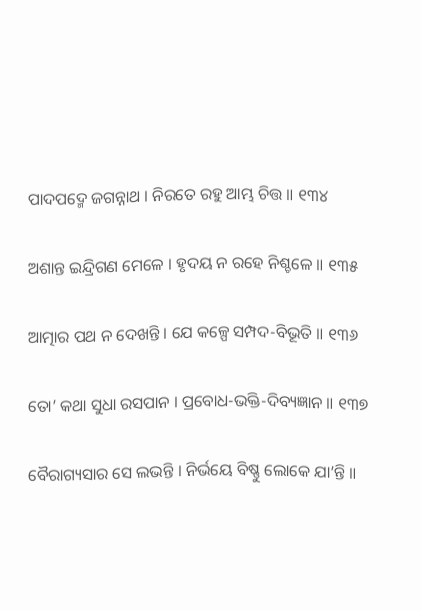ପାଦପଦ୍ମେ ଜଗନ୍ନାଥ । ନିରତେ ରହୁ ଆମ୍ଭ ଚିତ୍ତ ॥ ୧୩୪

ଅଶାନ୍ତ ଇନ୍ଦ୍ରିଗଣ ମେଳେ । ହୃଦୟ ନ ରହେ ନିଶ୍ଚଳେ ॥ ୧୩୫

ଆତ୍ମାର ପଥ ନ ଦେଖନ୍ତି । ଯେ କଳ୍ପେ ସମ୍ପଦ-ବିଭୂତି ॥ ୧୩୬

ତୋ’ କଥା ସୁଧା ରସପାନ । ପ୍ରବୋଧ-ଭକ୍ତି-ଦିବ୍ୟଜ୍ଞାନ ॥ ୧୩୭

ବୈରାଗ୍ୟସାର ସେ ଲଭନ୍ତି । ନିର୍ଭୟେ ବିଷ୍ଣୁ ଲୋକେ ଯା’ନ୍ତି ॥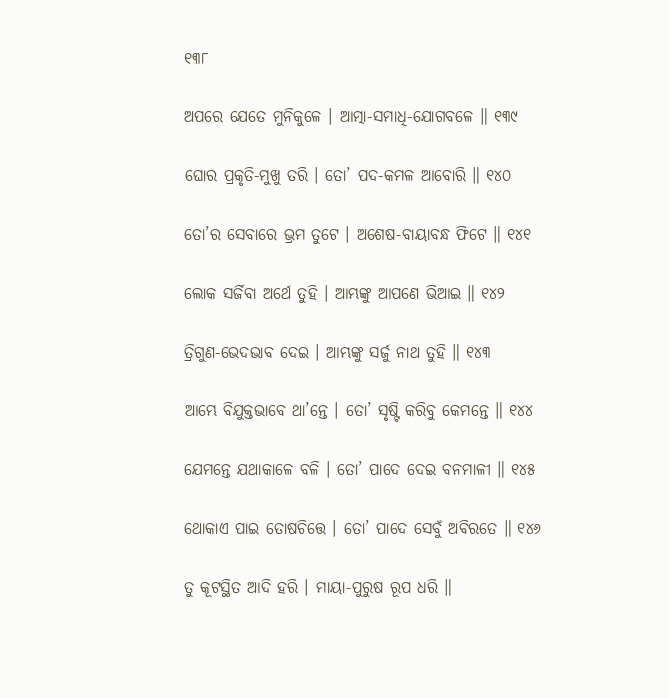୧୩୮

ଅପରେ ଯେତେ ମୁନିକୁଳେ । ଆତ୍ମା-ସମାଧି-ଯୋଗବଳେ ॥ ୧୩୯

ଘୋର ପ୍ରକୃତି-ମୁଖୁ ତରି । ତୋ’ ପଦ-କମଳ ଆବୋରି ॥ ୧୪୦

ତୋ’ର ସେବାରେ ଭ୍ରମ ତୁଟେ । ଅଶେଷ-ବାୟାବନ୍ଧ ଫିଟେ ॥ ୧୪୧

ଲୋକ ସର୍ଜିବା ଅର୍ଥେ ତୁହି । ଆମ୍ଭଙ୍କୁ ଆପଣେ ଭିଆଇ ॥ ୧୪୨

ତ୍ରିଗୁଣ-ଭେଦଭାବ ଦେଇ । ଆମ୍ଭଙ୍କୁ ସର୍ଜୁ ନାଥ ତୁହି ॥ ୧୪୩

ଆମ୍ଭେ ବିଯୁକ୍ତଭାବେ ଥା’ନ୍ତେ । ତୋ’ ସୃଷ୍ଟି କରିବୁ କେମନ୍ତେ ॥ ୧୪୪

ଯେମନ୍ତେ ଯଥାକାଳେ ବଳି । ତୋ’ ପାଦେ ଦେଇ ବନମାଳୀ ॥ ୧୪୫

ଥୋକାଏ ପାଇ ତୋଷଚିତ୍ତେ । ତୋ’ ପାଦେ ସେବୁଁ ଅବିରତେ ॥ ୧୪୬

ତୁ କୂଟସ୍ଥିତ ଆଦି ହରି । ମାୟା-ପୁରୁଷ ରୂପ ଧରି ॥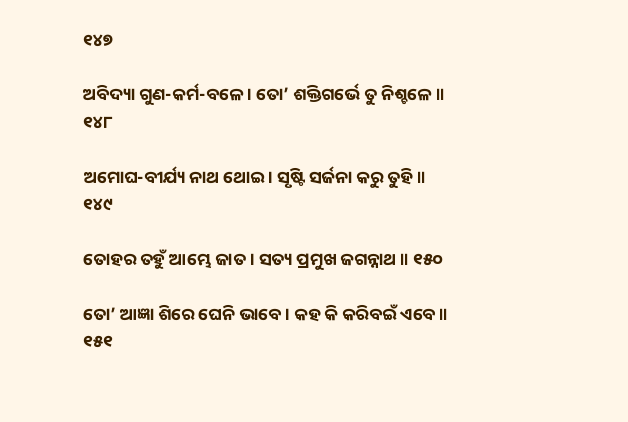୧୪୭

ଅବିଦ୍ୟା ଗୁଣ-କର୍ମ-ବଳେ । ତୋ’ ଶକ୍ତିଗର୍ଭେ ତୁ ନିଶ୍ଚଳେ ॥ ୧୪୮

ଅମୋଘ-ବୀର୍ଯ୍ୟ ନାଥ ଥୋଇ । ସୃଷ୍ଟି ସର୍ଜନା କରୁ ତୁହି ॥ ୧୪୯

ତୋହର ତହୁଁ ଆମ୍ଭେ ଜାତ । ସତ୍ୟ ପ୍ରମୁଖ ଜଗନ୍ନାଥ ॥ ୧୫୦

ତୋ’ ଆଜ୍ଞା ଶିରେ ଘେନି ଭାବେ । କହ କି କରିବଇଁ ଏବେ ॥ ୧୫୧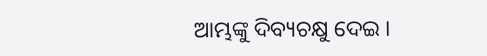ଆମ୍ଭଙ୍କୁ ଦିବ୍ୟଚକ୍ଷୁ ଦେଇ ।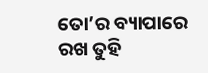ତୋ’ର ବ୍ୟାପାରେ ରଖ ତୁହି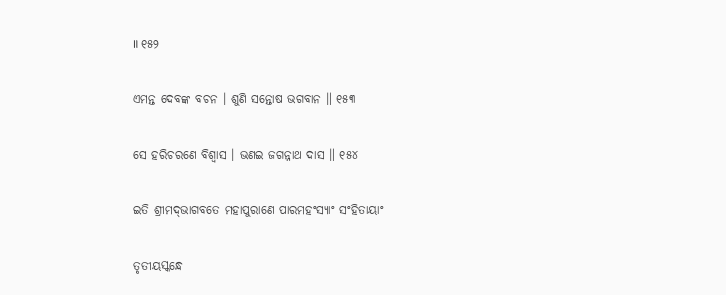॥ ୧୫୨

ଏମନ୍ତ ଦେବଙ୍କ ବଚନ । ଶୁଣି ସନ୍ତୋଷ ଭଗବାନ ॥ ୧୫୩

ସେ ହରିଚରଣେ ବିଶ୍ୱାସ । ଭଣଇ ଜଗନ୍ନାଥ ଦାସ ॥ ୧୫୪

ଇତି ଶ୍ରୀମଦ୍‌ଭାଗବତେ ମହାପୁରାଣେ ପାରମହଂସ୍ୟାଂ ସଂହିତାୟାଂ

ତୃତୀୟସ୍କନ୍ଧେ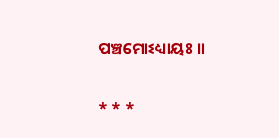ପଞ୍ଚମୋଽଧ୍ୟାୟଃ ॥

* * *